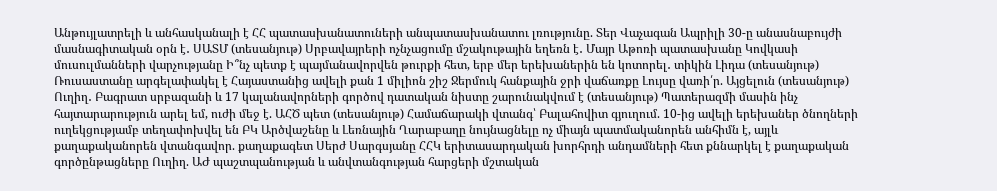Անթույլատրելի և անհասկանալի է ՀՀ պատասխանատուների անպատասխանատու լռությունը. Տեր Վաչագան Ապրիլի 30-ը անասնաբույժի մասնագիտական օրն է․ ՍԱՏՄ (տեսանյութ) Սրբավայրերի ոչնչացումը մշակութային եղեռն է․ Մայր Աթոռի պատասխանը Կովկասի մուսուլմանների վարչությանը Ի՞նչ պետք է պայմանավորվեն թուրքի հետ, երբ մեր երեխաներին են կոտորել․ տիկին Լիդա (տեսանյութ) Ռուսաստանը արգելափակել է Հայաստանից ավելի քան 1 միլիոն շիշ Ջերմուկ հանքային ջրի վաճառքը Լույսը վառի՛ր. Այցելուն (տեսանյութ) Ուղիղ․ Բագրատ սրբազանի և 17 կալանավորների գործով դատական նիստը շարունակվում է (տեսանյութ) Պատերազմի մասին ինչ հայտարարություն արել եմ, ուժի մեջ է. ԱՀԾ պետ (տեսանյութ) Համաճարակի վտանգ՝ Բալահովիտ գյուղում. 10-ից ավելի երեխաներ ծնողների ուղեկցությամբ տեղափոխվել են ԲԿ Արծվաշենը և Լեռնային Ղարաբաղը նույնացնելը ոչ միայն պատմականորեն անհիմն է, այլև քաղաքականորեն վտանգավոր. քաղաքագետ Սերժ Սարգսյանը ՀՀԿ երիտասարդական խորհրդի անդամների հետ քննարկել է քաղաքական գործընթացները Ուղիղ. ԱԺ պաշտպանության և անվտանգության հարցերի մշտական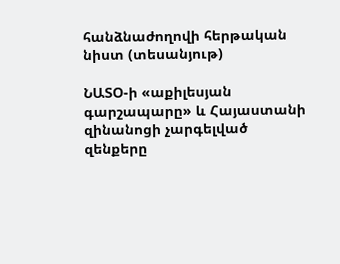հանձնաժողովի հերթական նիստ (տեսանյութ)

ՆԱՏՕ-ի «աքիլեսյան գարշապարը» և Հայաստանի զինանոցի չարգելված զենքերը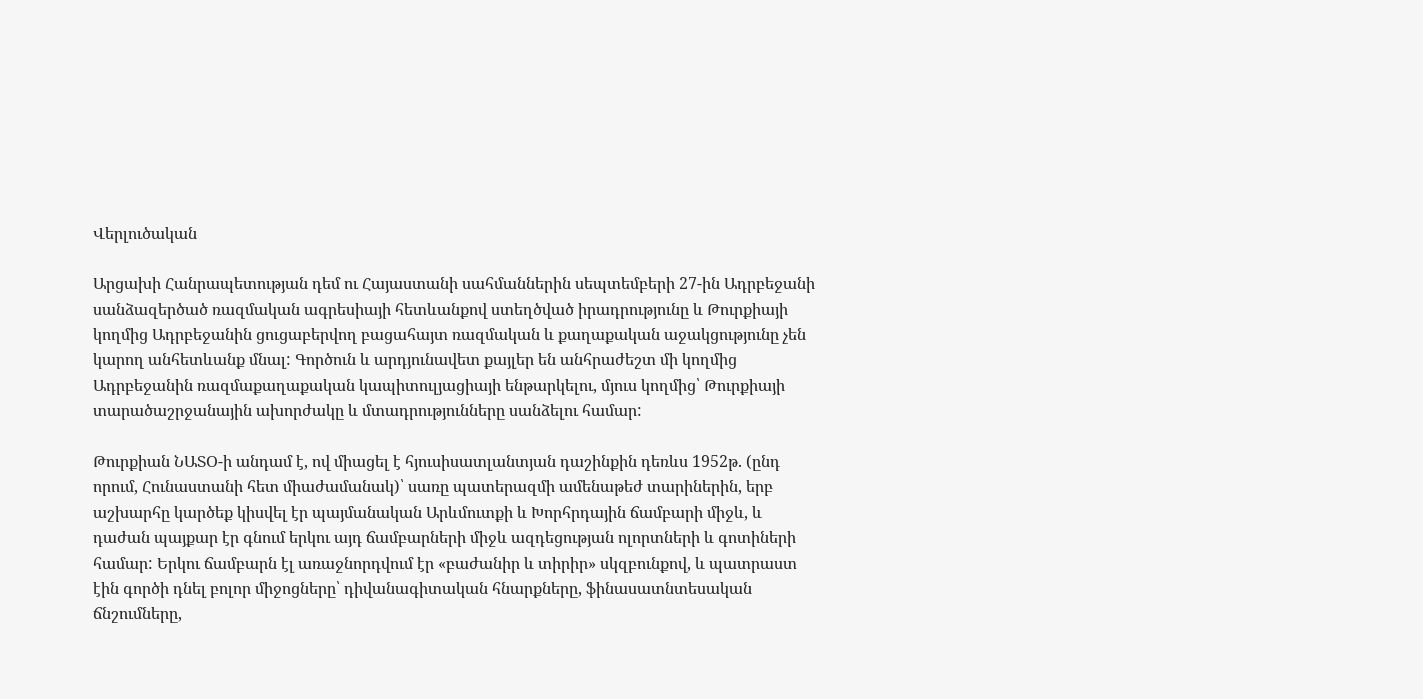Վերլուծական

Արցախի Հանրապետության դեմ ու Հայաստանի սահմաններին սեպտեմբերի 27-ին Ադրբեջանի սանձազերծած ռազմական ագրեսիայի հետևանքով ստեղծված իրադրությունը և Թուրքիայի կողմից Ադրբեջանին ցուցաբերվող բացահայտ ռազմական և քաղաքական աջակցությունը չեն կարող անհետևանք մնալ: Գործուն և արդյունավետ քայլեր են անհրաժեշտ մի կողմից Ադրբեջանին ռազմաքաղաքական կապիտուլյացիայի ենթարկելու, մյուս կողմից՝ Թուրքիայի տարածաշրջանային ախորժակը և մտադրությունները սանձելու համար:

Թուրքիան ՆԱՏՕ-ի անդամ է, ով միացել է հյուսիսատլանտյան դաշինքին դեռևս 1952թ. (ընդ որում, Հունաստանի հետ միաժամանակ)՝ սառը պատերազմի ամենաթեժ տարիներին, երբ աշխարհը կարծեք կիսվել էր պայմանական Արևմուտքի և Խորհրդային ճամբարի միջև, և դաժան պայքար էր գնում երկու այդ ճամբարների միջև ազդեցության ոլորտների և գոտիների համար: Երկու ճամբարն էլ առաջնորդվում էր «բաժանիր և տիրիր» սկզբունքով, և պատրաստ էին գործի դնել բոլոր միջոցները՝ դիվանագիտական հնարքները, ֆինասատնտեսական ճնշումները,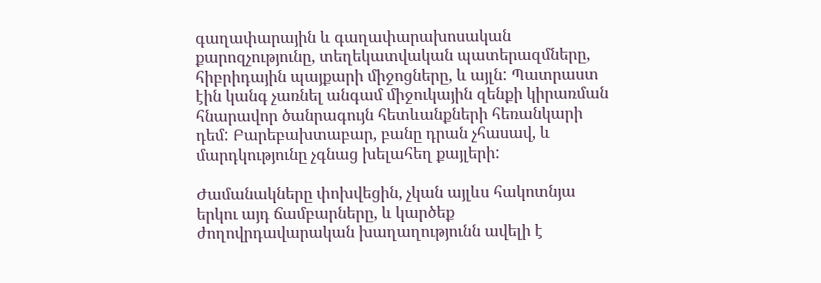գաղափարային և գաղափարախոսական քարոզչությունը, տեղեկատվական պատերազմները, հիբրիդային պայքարի միջոցները, և այլն: Պատրաստ էին կանգ չառնել անգամ միջուկային զենքի կիրառման հնարավոր ծանրագույն հետևանքների հեռանկարի դեմ: Բարեբախտաբար, բանը դրան չհասավ, և մարդկությունը չգնաց խելահեղ քայլերի:

Ժամանակները փոխվեցին, չկան այլևս հակոտնյա երկու այդ ճամբարները, և կարծեք ժողովրդավարական խաղաղությունն ավելի է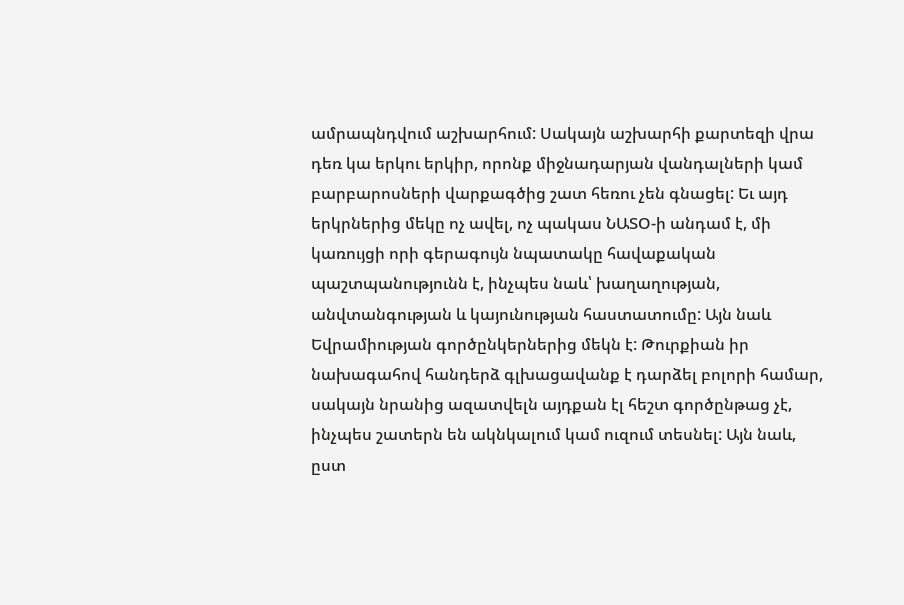ամրապնդվում աշխարհում: Սակայն աշխարհի քարտեզի վրա դեռ կա երկու երկիր, որոնք միջնադարյան վանդալների կամ բարբարոսների վարքագծից շատ հեռու չեն գնացել: Եւ այդ երկրներից մեկը ոչ ավել, ոչ պակաս ՆԱՏՕ-ի անդամ է, մի կառույցի որի գերագույն նպատակը հավաքական պաշտպանությունն է, ինչպես նաև՝ խաղաղության, անվտանգության և կայունության հաստատումը: Այն նաև Եվրամիության գործընկերներից մեկն է: Թուրքիան իր նախագահով հանդերձ գլխացավանք է դարձել բոլորի համար, սակայն նրանից ազատվելն այդքան էլ հեշտ գործընթաց չէ, ինչպես շատերն են ակնկալում կամ ուզում տեսնել: Այն նաև, ըստ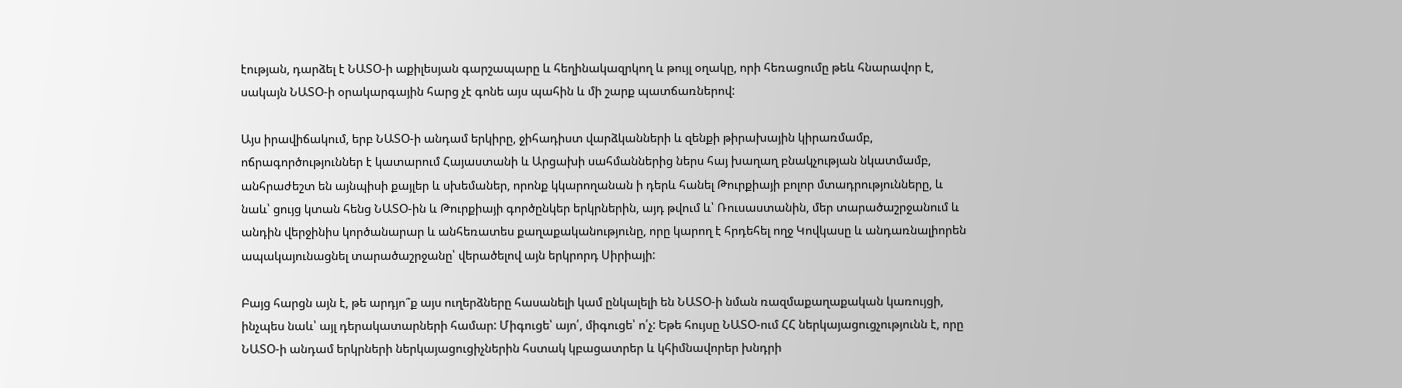էության, դարձել է ՆԱՏՕ-ի աքիլեսյան գարշապարը և հեղինակազրկող և թույլ օղակը, որի հեռացումը թեև հնարավոր է, սակայն ՆԱՏՕ-ի օրակարգային հարց չէ գոնե այս պահին և մի շարք պատճառներով:

Այս իրավիճակում, երբ ՆԱՏՕ-ի անդամ երկիրը, ջիհադիստ վարձկանների և զենքի թիրախային կիրառմամբ, ոճրագործություններ է կատարում Հայաստանի և Արցախի սահմաններից ներս հայ խաղաղ բնակչության նկատմամբ, անհրաժեշտ են այնպիսի քայլեր և սխեմաներ, որոնք կկարողանան ի դերև հանել Թուրքիայի բոլոր մտադրությունները, և նաև՝ ցույց կտան հենց ՆԱՏՕ-ին և Թուրքիայի գործընկեր երկրներին, այդ թվում և՝ Ռուսաստանին, մեր տարածաշրջանում և անդին վերջինիս կործանարար և անհեռատես քաղաքականությունը, որը կարող է հրդեհել ողջ Կովկասը և անդառնալիորեն ապակայունացնել տարածաշրջանը՝ վերածելով այն երկրորդ Սիրիայի:

Բայց հարցն այն է, թե արդյո՞ք այս ուղերձները հասանելի կամ ընկալելի են ՆԱՏՕ-ի նման ռազմաքաղաքական կառույցի, ինչպես նաև՝ այլ դերակատարների համար: Միգուցե՝ այո՛, միգուցե՝ ո՛չ: Եթե հույսը ՆԱՏՕ-ում ՀՀ ներկայացուցչությունն է, որը ՆԱՏՕ-ի անդամ երկրների ներկայացուցիչներին հստակ կբացատրեր և կհիմնավորեր խնդրի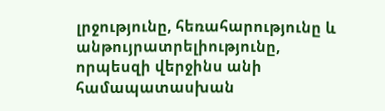լրջությունը, հեռահարությունը և անթույրատրելիությունը, որպեսզի վերջինս անի համապատասխան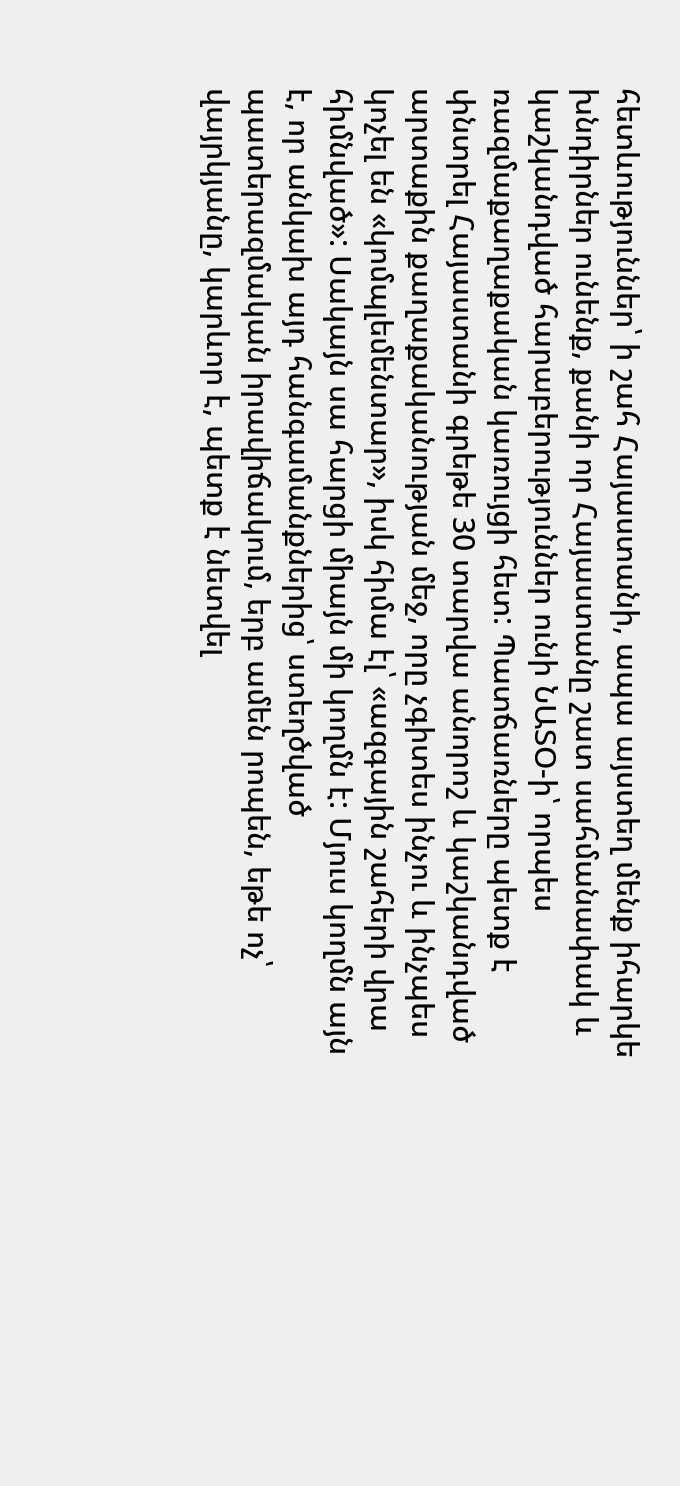հետևություններ՝ ի շահ Հայաստանի, ապա այստեղ մենք իհարկե խնդիրներ ունենք, քանի որ Հայաստանը շատ սահմանափակ և կաշկանդված հարաբերություններ ունի ՆԱՏՕ-ի՝ որպես ռազմաքաղաքական կառույցի հետ: Պատճառները պետք է փնտրել Հայաստանի գրեթե 30 տարվա անորոշ և կաշկանդված արտաքին քաղաքականության մեջ, որը չգիտես ինչու և ինչպես կոչել են «կոմպլեմենտար», իսկ հիմա էլ՝ «ազգային շահերի վրա հիմնված»: Սակայն սա հարցի միայն մի կողմն է: Մյուս կողմն այն է, որ անկախ այդ հանգամանքներից՝ ստեղծված պատերազմական իրավիճակում, երբ ամեն րոպեն, եթե ոչ՝ վայրկյանը, կարևոր է, պետք է նետվել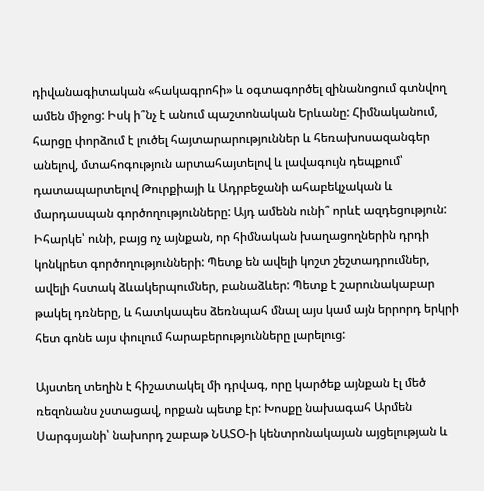դիվանագիտական «հակագրոհի» և օգտագործել զինանոցում գտնվող ամեն միջոց: Իսկ ի՞նչ է անում պաշտոնական Երևանը: Հիմնականում, հարցը փորձում է լուծել հայտարարություններ և հեռախոսազանգեր անելով, մտահոգություն արտահայտելով և լավագույն դեպքում՝ դատապարտելով Թուրքիայի և Ադրբեջանի ահաբեկչական և մարդասպան գործողությունները: Այդ ամենն ունի՞ որևէ ազդեցություն: Իհարկե՝ ունի, բայց ոչ այնքան, որ հիմնական խաղացողներին դրդի կոնկրետ գործողությունների: Պետք են ավելի կոշտ շեշտադրումներ, ավելի հստակ ձևակերպումներ, բանաձևեր: Պետք է շարունակաբար թակել դռները, և հատկապես ձեռնպահ մնալ այս կամ այն երրորդ երկրի հետ գոնե այս փուլում հարաբերությունները լարելուց:

Այստեղ տեղին է հիշատակել մի դրվագ, որը կարծեք այնքան էլ մեծ ռեզոնանս չստացավ, որքան պետք էր: Խոսքը նախագահ Արմեն Սարգսյանի՝ նախորդ շաբաթ ՆԱՏՕ-ի կենտրոնակայան այցելության և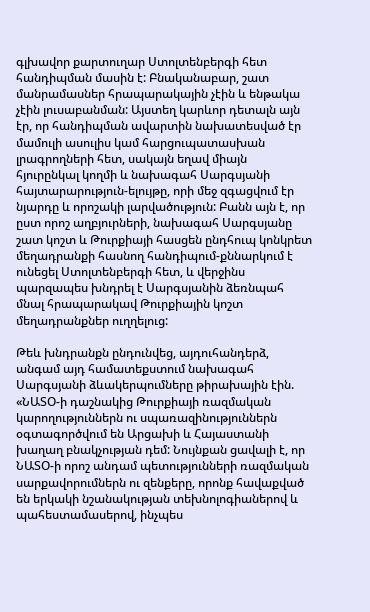գլխավոր քարտուղար Ստոլտենբերգի հետ հանդիպման մասին է: Բնականաբար, շատ մանրամասներ հրապարակային չէին և ենթակա չէին լուսաբանման: Այստեղ կարևոր դետալն այն էր, որ հանդիպման ավարտին նախատեսված էր մամուլի ասուլիս կամ հարցուպատասխան լրագրողների հետ, սակայն եղավ միայն հյուրընկալ կողմի և նախագահ Սարգսյանի հայտարարություն-ելույթը, որի մեջ զգացվում էր նյարդը և որոշակի լարվածություն: Բանն այն է, որ ըստ որոշ աղբյուրների, նախագահ Սարգսյանը շատ կոշտ և Թուրքիայի հասցեն ընդհուպ կոնկրետ մեղադրանքի հասնող հանդիպում-քննարկում է ունեցել Ստոլտենբերգի հետ, և վերջինս պարզապես խնդրել է Սարգսյանին ձեռնպահ մնալ հրապարակավ Թուրքիային կոշտ մեղադրանքներ ուղղելուց:

Թեև խնդրանքն ընդունվեց, այդուհանդերձ, անգամ այդ համատեքստում նախագահ Սարգսյանի ձևակերպումները թիրախային էին. «ՆԱՏՕ-ի դաշնակից Թուրքիայի ռազմական կարողություններն ու սպառազինություններն օգտագործվում են Արցախի և Հայաստանի խաղաղ բնակչության դեմ: Նույնքան ցավալի է, որ ՆԱՏՕ-ի որոշ անդամ պետությունների ռազմական սարքավորումներն ու զենքերը, որոնք հավաքված են երկակի նշանակության տեխնոլոգիաներով և պահեստամասերով, ինչպես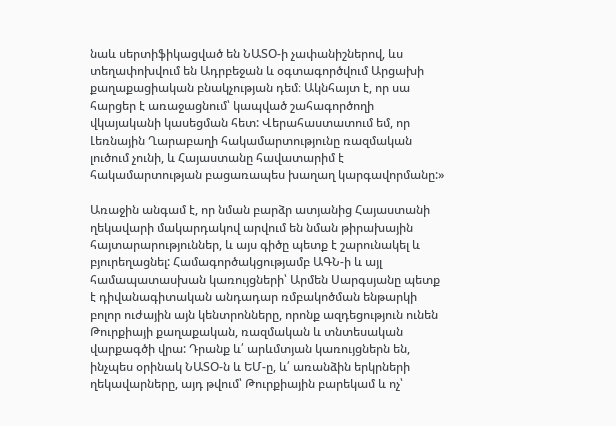նաև սերտիֆիկացված են ՆԱՏՕ-ի չափանիշներով, ևս տեղափոխվում են Ադրբեջան և օգտագործվում Արցախի քաղաքացիական բնակչության դեմ։ Ակնհայտ է, որ սա հարցեր է առաջացնում՝ կապված շահագործողի վկայականի կասեցման հետ: Վերահաստատում եմ, որ Լեռնային Ղարաբաղի հակամարտությունը ռազմական լուծում չունի, և Հայաստանը հավատարիմ է հակամարտության բացառապես խաղաղ կարգավորմանը:»

Առաջին անգամ է, որ նման բարձր ատյանից Հայաստանի ղեկավարի մակարդակով արվում են նման թիրախային հայտարարություններ, և այս գիծը պետք է շարունակել և բյուրեղացնել: Համագործակցությամբ ԱԳՆ-ի և այլ համապատասխան կառույցների՝ Արմեն Սարգսյանը պետք է դիվանագիտական անդադար ռմբակոծման ենթարկի բոլոր ուժային այն կենտրոնները, որոնք ազդեցություն ունեն Թուրքիայի քաղաքական, ռազմական և տնտեսական վարքագծի վրա: Դրանք և՛ արևմտյան կառույցներն են, ինչպես օրինակ ՆԱՏՕ-ն և ԵՄ-ը, և՛ առանձին երկրների ղեկավարները, այդ թվում՝ Թուրքիային բարեկամ և ոչ՝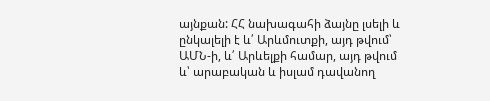այնքան: ՀՀ նախագահի ձայնը լսելի և ընկալելի է և՛ Արևմուտքի, այդ թվում՝ ԱՄՆ-ի, և՛ Արևելքի համար, այդ թվում և՝ արաբական և իսլամ դավանող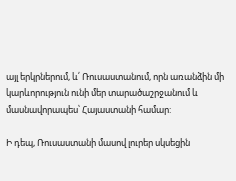այլ երկրներում, և՛ Ռուսաստանում, որն առանձին մի կարևորություն ունի մեր տարածաշրջանում և մասնավորապես՝ Հայաստանի համար:

Ի դեպ, Ռուսաստանի մասով լուրեր սկսեցին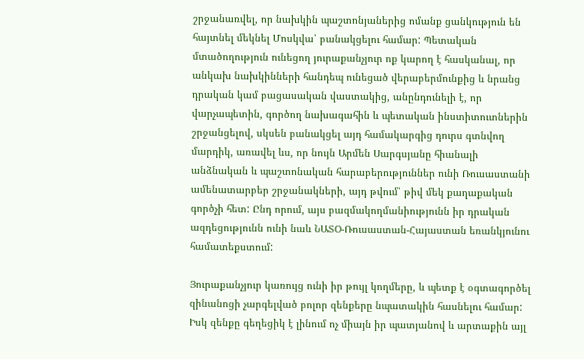շրջանառվել, որ նախկին պաշտոնյաներից ոմանք ցանկություն են հայտնել մեկնել Մոսկվա՝ բանակցելու համար: Պետական մտածողություն ունեցող յուրաքանչյուր ոք կարող է հասկանալ, որ անկախ նախկինների հանդեպ ունեցած վերաբերմունքից և նրանց դրական կամ բացասական վաստակից, անընդունելի է, որ վարչապետին, գործող նախագահին և պետական ինստիտուտներին շրջանցելով, սկսեն բանակցել այդ համակարգից դուրս գտնվող մարդիկ, առավել ևս, որ նույն Արմեն Սարգսյանը հիանալի անձնական և պաշտոնական հարաբերություններ ունի Ռուսաստանի ամենատարբեր շրջանակների, այդ թվում՝ թիվ մեկ քաղաքական գործչի հետ: Ընդ որում, այս բազմակողմանիությունն իր դրական ազդեցությունն ունի նաև ՆԱՏՕ-Ռուսաստան-Հայաստան եռանկյունու համատեքստում:

Յուրաքանչյուր կառույց ունի իր թույլ կողմերը, և պետք է օգտագործել զինանոցի չարգելված բոլոր զենքերը նպատակին հասնելու համար: Իսկ զենքը գեղեցիկ է լինում ոչ միայն իր պատյանով և արտաքին այլ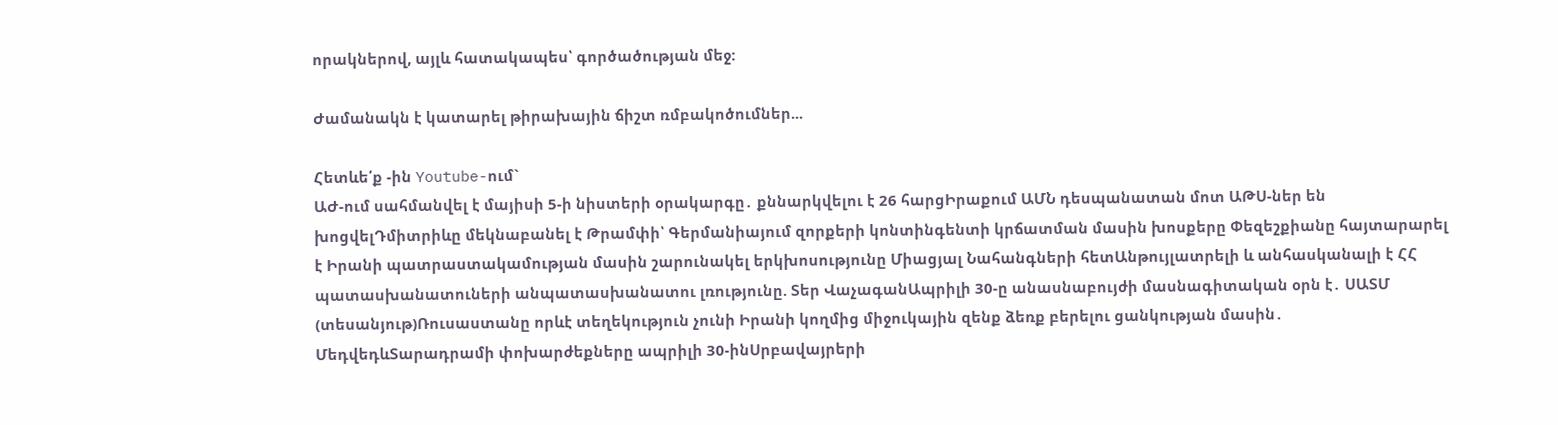որակներով, այլև հատակապես՝ գործածության մեջ:

Ժամանակն է կատարել թիրախային ճիշտ ռմբակոծումներ...

Հետևե՛ք -ին Youtube-ում`
ԱԺ-ում սահմանվել է մայիսի 5-ի նիստերի օրակարգը․ քննարկվելու է 26 հարցԻրաքում ԱՄՆ դեսպանատան մոտ ԱԹՍ-ներ են խոցվելԴմիտրիևը մեկնաբանել է Թրամփի՝ Գերմանիայում զորքերի կոնտինգենտի կրճատման մասին խոսքերը Փեզեշքիանը հայտարարել է Իրանի պատրաստակամության մասին շարունակել երկխոսությունը Միացյալ Նահանգների հետԱնթույլատրելի և անհասկանալի է ՀՀ պատասխանատուների անպատասխանատու լռությունը. Տեր ՎաչագանԱպրիլի 30-ը անասնաբույժի մասնագիտական օրն է․ ՍԱՏՄ (տեսանյութ)Ռուսաստանը որևէ տեղեկություն չունի Իրանի կողմից միջուկային զենք ձեռք բերելու ցանկության մասին․ ՄեդվեդևՏարադրամի փոխարժեքները ապրիլի 30-ինՍրբավայրերի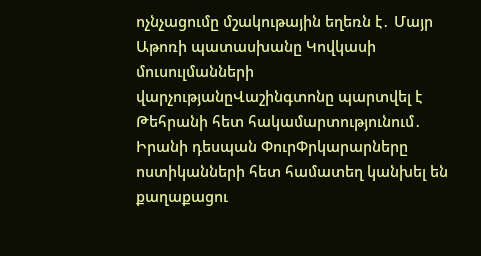ոչնչացումը մշակութային եղեռն է․ Մայր Աթոռի պատասխանը Կովկասի մուսուլմանների վարչությանըՎաշինգտոնը պարտվել է Թեհրանի հետ հակամարտությունում․ Իրանի դեսպան ՓուրՓրկարարները ոստիկանների հետ համատեղ կանխել են քաղաքացու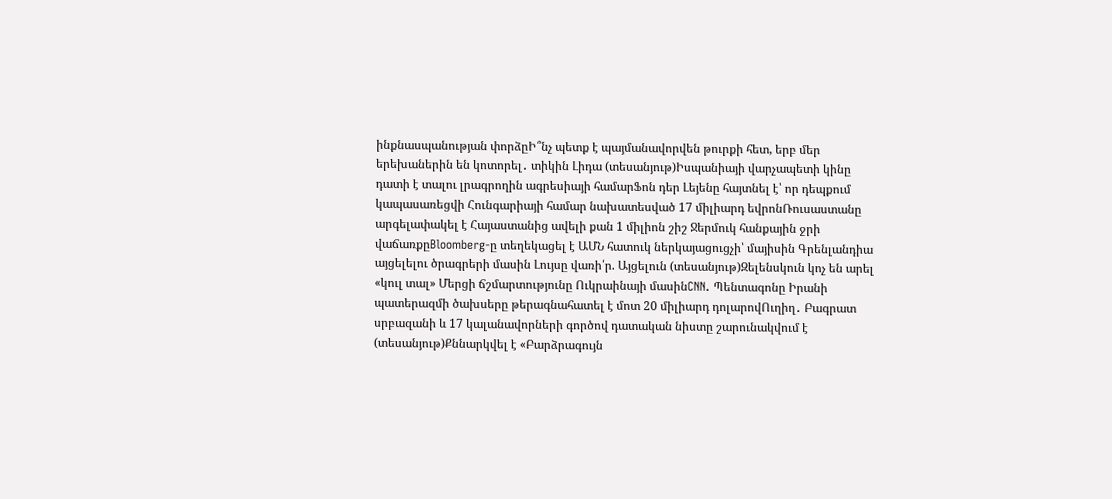ինքնասպանության փորձըԻ՞նչ պետք է պայմանավորվեն թուրքի հետ, երբ մեր երեխաներին են կոտորել․ տիկին Լիդա (տեսանյութ)Իսպանիայի վարչապետի կինը դատի է տալու լրագրողին ագրեսիայի համարՖոն դեր Լեյենը հայտնել է՝ որ դեպքում կապասառեցվի Հունգարիայի համար նախատեսված 17 միլիարդ եվրոնՌուսաստանը արգելափակել է Հայաստանից ավելի քան 1 միլիոն շիշ Ջերմուկ հանքային ջրի վաճառքըBloomberg-ը տեղեկացել է ԱՄՆ հատուկ ներկայացուցչի՝ մայիսին Գրենլանդիա այցելելու ծրագրերի մասին Լույսը վառի՛ր. Այցելուն (տեսանյութ)Զելենսկուն կոչ են արել «կուլ տալ» Մերցի ճշմարտությունը Ուկրաինայի մասինCNN. Պենտագոնը Իրանի պատերազմի ծախսերը թերագնահատել է մոտ 20 միլիարդ դոլարովՈւղիղ․ Բագրատ սրբազանի և 17 կալանավորների գործով դատական նիստը շարունակվում է (տեսանյութ)Քննարկվել է «Բարձրագույն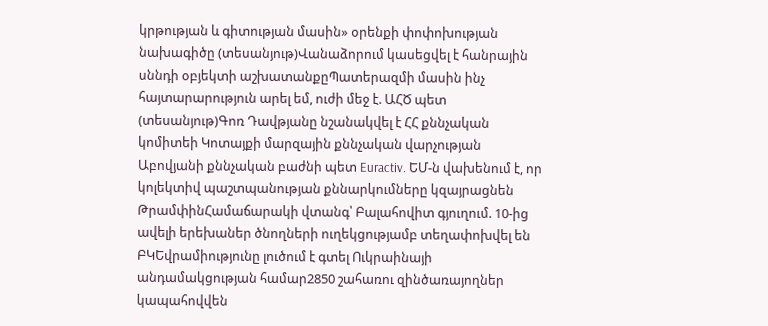կրթության և գիտության մասին» օրենքի փոփոխության նախագիծը (տեսանյութ)Վանաձորում կասեցվել է հանրային սննդի օբյեկտի աշխատանքըՊատերազմի մասին ինչ հայտարարություն արել եմ, ուժի մեջ է. ԱՀԾ պետ (տեսանյութ)Գոռ Դավթյանը նշանակվել է ՀՀ քննչական կոմիտեի Կոտայքի մարզային քննչական վարչության Աբովյանի քննչական բաժնի պետ Euractiv. ԵՄ-ն վախենում է, որ կոլեկտիվ պաշտպանության քննարկումները կզայրացնեն ԹրամփինՀամաճարակի վտանգ՝ Բալահովիտ գյուղում. 10-ից ավելի երեխաներ ծնողների ուղեկցությամբ տեղափոխվել են ԲԿԵվրամիությունը լուծում է գտել Ուկրաինայի անդամակցության համար2850 շահառու զինծառայողներ կապահովվեն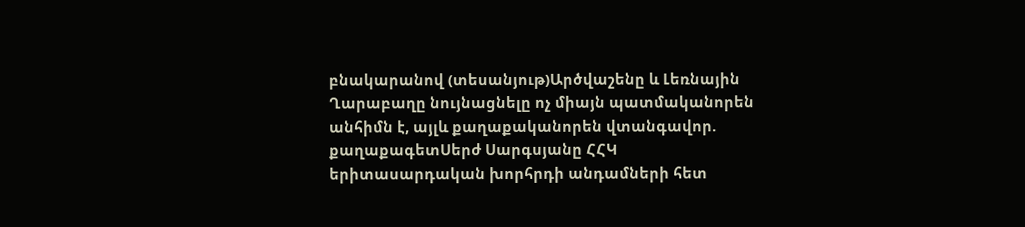բնակարանով (տեսանյութ)Արծվաշենը և Լեռնային Ղարաբաղը նույնացնելը ոչ միայն պատմականորեն անհիմն է, այլև քաղաքականորեն վտանգավոր. քաղաքագետՍերժ Սարգսյանը ՀՀԿ երիտասարդական խորհրդի անդամների հետ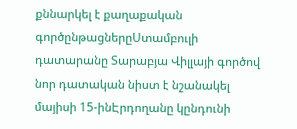քննարկել է քաղաքական գործընթացներըՍտամբուլի դատարանը Տարաբյա Վիլլայի գործով նոր դատական նիստ է նշանակել մայիսի 15-ինԷրդողանը կընդունի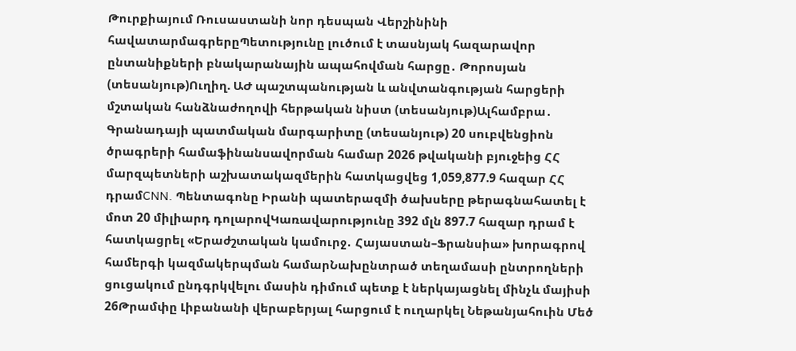Թուրքիայում Ռուսաստանի նոր դեսպան Վերշինինի հավատարմագրերըՊետությունը լուծում է տասնյակ հազարավոր ընտանիքների բնակարանային ապահովման հարցը․ Թորոսյան (տեսանյութ)Ուղիղ. ԱԺ պաշտպանության և անվտանգության հարցերի մշտական հանձնաժողովի հերթական նիստ (տեսանյութ)Ալհամբրա․ Գրանադայի պատմական մարգարիտը (տեսանյութ) 20 սուբվենցիոն ծրագրերի համաֆինանսավորման համար 2026 թվականի բյուջեից ՀՀ մարզպետների աշխատակազմերին հատկացվեց 1,059,877.9 հազար ՀՀ դրամCNN. Պենտագոնը Իրանի պատերազմի ծախսերը թերագնահատել է մոտ 20 միլիարդ դոլարովԿառավարությունը 392 մլն 897.7 հազար դրամ է հատկացրել «Երաժշտական կամուրջ․ Հայաստան–Ֆրանսիա» խորագրով համերգի կազմակերպման համարՆախընտրած տեղամասի ընտրողների ցուցակում ընդգրկվելու մասին դիմում պետք է ներկայացնել մինչև մայիսի 26Թրամփը Լիբանանի վերաբերյալ հարցում է ուղարկել Նեթանյահուին Մեծ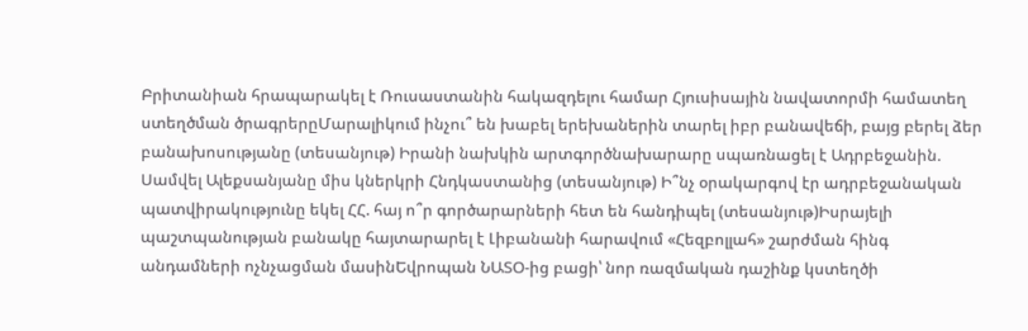Բրիտանիան հրապարակել է Ռուսաստանին հակազդելու համար Հյուսիսային նավատորմի համատեղ ստեղծման ծրագրերըՄարալիկում ինչու՞ են խաբել երեխաներին տարել իբր բանավեճի, բայց բերել ձեր բանախոսությանը (տեսանյութ) Իրանի նախկին արտգործնախարարը սպառնացել է Ադրբեջանին. Սամվել Ալեքսանյանը միս կներկրի Հնդկաստանից (տեսանյութ) Ի՞նչ օրակարգով էր ադրբեջանական պատվիրակությունը եկել ՀՀ. հայ ո՞ր գործարարների հետ են հանդիպել (տեսանյութ)Իսրայելի պաշտպանության բանակը հայտարարել է Լիբանանի հարավում «Հեզբոլլահ» շարժման հինգ անդամների ոչնչացման մասինԵվրոպան ՆԱՏՕ-ից բացի՝ նոր ռազմական դաշինք կստեղծի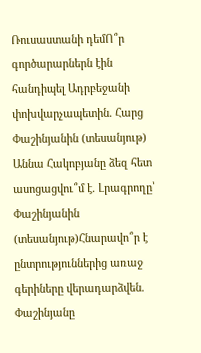Ռուսաստանի դեմՈ՞ր գործարարներն էին հանդիպել Ադրբեջանի փոխվարչապետին. Հարց Փաշինյանին (տեսանյութ) Աննա Հակոբյանը ձեզ հետ ասոցացվու՞մ է. Լրագրողը՝ Փաշինյանին (տեսանյութ)Հնարավո՞ր է ընտրություններից առաջ գերիները վերադարձվեն. Փաշինյանը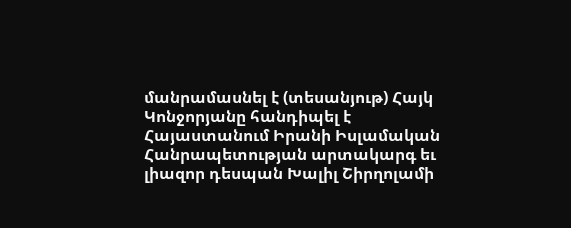մանրամասնել է (տեսանյութ) Հայկ Կոնջորյանը հանդիպել է Հայաստանում Իրանի Իսլամական Հանրապետության արտակարգ եւ լիազոր դեսպան Խալիլ Շիրղոլամի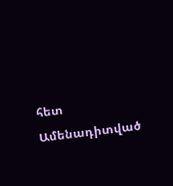հետ
Ամենադիտված